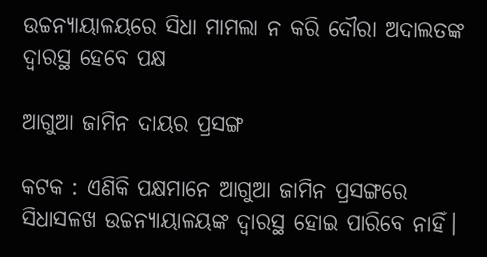ଉଚ୍ଚନ୍ୟାୟାଳୟରେ ସିଧା ମାମଲା ନ କରି ଦୌରା ଅଦାଲତଙ୍କ ଦ୍ବାରସ୍ଥ ହେବେ ପକ୍ଷ

ଆଗୁଆ ଜାମିନ ଦାୟର ପ୍ରସଙ୍ଗ

କଟକ : ଏଣିକି ପକ୍ଷମାନେ ଆଗୁଆ ଜାମିନ ପ୍ରସଙ୍ଗରେ ସିଧାସଳଖ ଉଚ୍ଚନ୍ୟାୟାଳୟଙ୍କ ଦ୍ବାରସ୍ଥ ହୋଇ ପାରିବେ ନାହିଁ।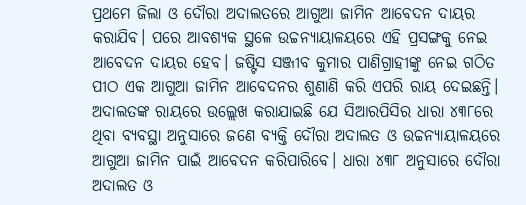ପ୍ରଥମେ ଜିଲା ଓ ଦୌରା ଅଦାଲତରେ ଆଗୁଆ ଜାମିନ ଆବେଦନ ଦାୟର କରାଯିବ। ପରେ ଆବଶ୍ୟକ ସ୍ଥଳେ ଉଚ୍ଚନ୍ୟାୟାଳୟରେ ଏହି ପ୍ରସଙ୍ଗକୁ ନେଇ ଆବେଦନ ଦାୟର ହେବ। ଜଷ୍ଟିସ ସଞ୍ଜୀବ କୁମାର ପାଣିଗ୍ରାହୀଙ୍କୁ ନେଇ ଗଠିତ ପୀଠ ଏକ ଆଗୁଆ ଜାମିନ ଆବେଦନର ଶୁଣାଣି କରି ଏପରି ରାୟ ଦେଇଛନ୍ତି। ଅଦାଲତଙ୍କ ରାୟରେ ଉଲ୍ଲେଖ କରାଯାଇଛି ଯେ ସିଆରପିସିର ଧାରା ୪୩୮ରେ ଥିବା ବ୍ୟବସ୍ଥା ଅନୁସାରେ ଜଣେ ବ୍ୟକ୍ତି ଦୌରା ଅଦାଲତ ଓ ଉଚ୍ଚନ୍ୟାୟାଳୟରେ ଆଗୁଆ ଜାମିନ ପାଇଁ ଆବେଦନ କରିପାରିବେ। ଧାରା ୪୩୮ ଅନୁସାରେ ଦୌରା ଅଦାଲତ ଓ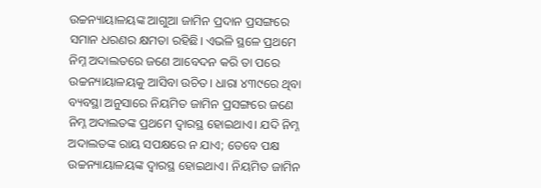ଉଚ୍ଚନ୍ୟାୟାଳୟଙ୍କ ଆଗୁଆ ଜାମିନ ପ୍ରଦାନ ପ୍ରସଙ୍ଗରେ ସମାନ ଧରଣର କ୍ଷମତା ରହିଛି। ଏଭଳି ସ୍ଥଳେ ପ୍ରଥମେ ନିମ୍ନ ଅଦାଲତରେ ଜଣେ ଆବେଦନ କରି ତା ପରେ ଉଚ୍ଚନ୍ୟାୟାଳୟକୁ ଆସିବା ଉଚିତ। ଧାରା ୪୩୯ରେ ଥିବା ବ୍ୟବସ୍ଥା ଅନୁସାରେ ନିୟମିତ ଜାମିନ ପ୍ରସଙ୍ଗରେ ଜଣେ ନିମ୍ନ ଅଦାଲତଙ୍କ ପ୍ରଥମେ ଦ୍ବାରସ୍ଥ ହୋଇଥାଏ। ଯଦି ନିମ୍ନ ଅଦାଲତଙ୍କ ରାୟ ସପକ୍ଷରେ ନ ଯାଏ; ତେବେ ପକ୍ଷ ଉଚ୍ଚନ୍ୟାୟାଳୟଙ୍କ ଦ୍ବାରସ୍ଥ ହୋଇଥାଏ। ନିୟମିତ ଜାମିନ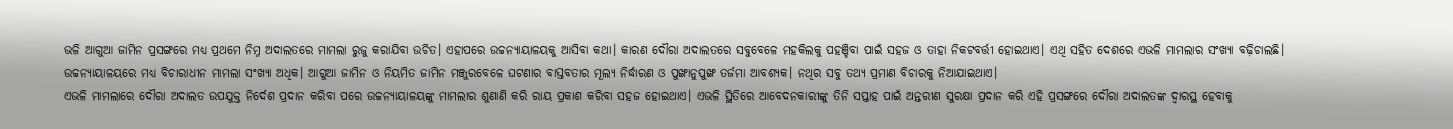ଭଳି ଆଗୁଆ ଜାମିନ ପ୍ରସଙ୍ଗରେ ମଧ୍ୟ ପ୍ରଥମେ ନିମ୍ନ ଅଦାଲତରେ ମାମଲା ରୁଜୁ କରାଯିବା ଉଚିତ। ଏହାପରେ ଉଚ୍ଚନ୍ୟାୟାଳୟକୁ ଆସିବା କଥା‌। କାରଣ ଦୌରା ଅଦାଲତରେ ସବୁବେଳେ ମହକିଲକୁ ପହଞ୍ଚିବା ପାଇଁ ସହଜ ଓ ତାହା ନିକଟବର୍ତ୍ତୀ ହୋଇଥାଏ। ଏଥି ସହିତ ଦେଶରେ ଏଭଳି ମାମଲାର ସଂଖ୍ୟା ବଢ଼ିଚାଲଛି। ଉଚ୍ଚନ୍ୟାୟାଳୟରେ ମଧ୍ୟ ବିଚାରାଧୀନ ମାମଲା ସଂଖ୍ୟା ଅଧିକ। ଆଗୁଆ ଜାମିନ ଓ ନିୟମିତ ଜାମିନ ମଞ୍ଜୁରବେଳେ ଘଟଣାର ବାସ୍ତବତାର ମୂଲ୍ୟ ନିର୍ଦ୍ଧାରଣ ଓ ପୁଙ୍ଖାନୁପୁଙ୍ଖ ତର୍ଜମା ଆବଶ୍ୟକ। ନଥିର ସବୁ ତଥ୍ୟ ପ୍ରମାଣ ବିଚାରକୁ ନିଆଯାଇଥାଏ।
ଏଭଳି ମାମଲାରେ ଦୌରା ଅଦାଲତ ‌ଉପଯୁକ୍ତ ନିର୍ଦେଶ ପ୍ରଦାନ କରିବା ପରେ ଉଚ୍ଚନ୍ୟାୟାଳୟଙ୍କୁ ମାମଲାର ଶୁଣାଣି କରି ରାୟ ପ୍ରକାଶ କରିବା ସହଜ ହୋଇଥାଏ। ଏଭଳି ସ୍ଥିତିରେ ଆବେଦନକାରୀଙ୍କୁ ତିନି ସପ୍ତାହ ପାଇଁ ଅନ୍ତରୀଣ ସୁରକ୍ଷା ପ୍ରଦାନ କରି ଏହି ପ୍ରସଙ୍ଗରେ ଦୌରା ଅଦାଲତଙ୍କ ଦ୍ବାରସ୍ଥ ହେବାକୁ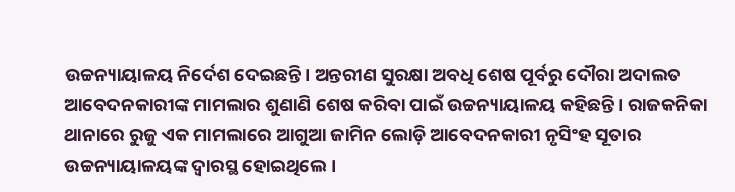ଉଚ୍ଚନ୍ୟାୟାଳୟ ନିର୍ଦେଶ ଦେଇଛନ୍ତି। ଅନ୍ତରୀଣ ସୁରକ୍ଷା ଅବଧି ଶେଷ ପୂର୍ବରୁ ଦୌରା ଅଦାଲତ ଆବେଦନକାରୀଙ୍କ ମାମଲାର ଶୁଣାଣି ଶେଷ କରିବା ପାଇଁ ଉଚ୍ଚନ୍ୟାୟାଳୟ କହିଛନ୍ତି। ରାଜକନିକା ଥାନାରେ ରୁଜୁ ଏକ ମାମଲାରେ ଆଗୁଆ ଜାମିନ ଲୋଡ଼ି ଆବେଦନକାରୀ ନୃସିଂହ ସୂତାର ଉଚ୍ଚନ୍ୟାୟାଳୟଙ୍କ ଦ୍ବାରସ୍ଥ ହୋଇଥିଲେ।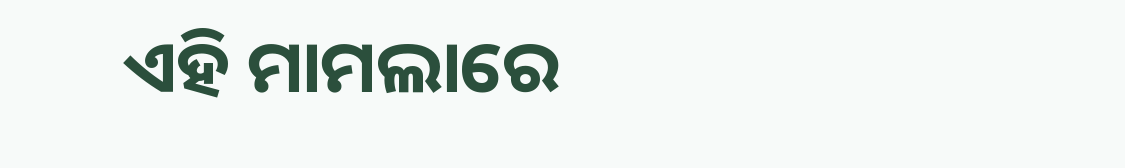ଏହି ମାମଲାରେ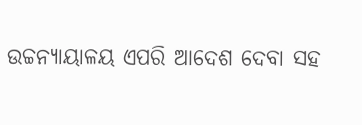ଉଚ୍ଚନ୍ୟାୟାଳୟ ଏପରି ଆଦେଶ ଦେବା ସହ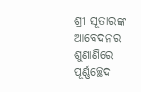ଶ୍ରୀ ସୂତାରଙ୍କ ଆବେଦନର ଶୁଣାଣିରେ ପୂର୍ଣ୍ଣଚ୍ଛେଦ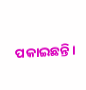ପକାଇଛନ୍ତି।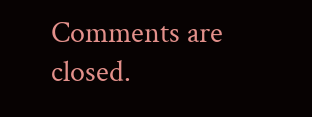Comments are closed.